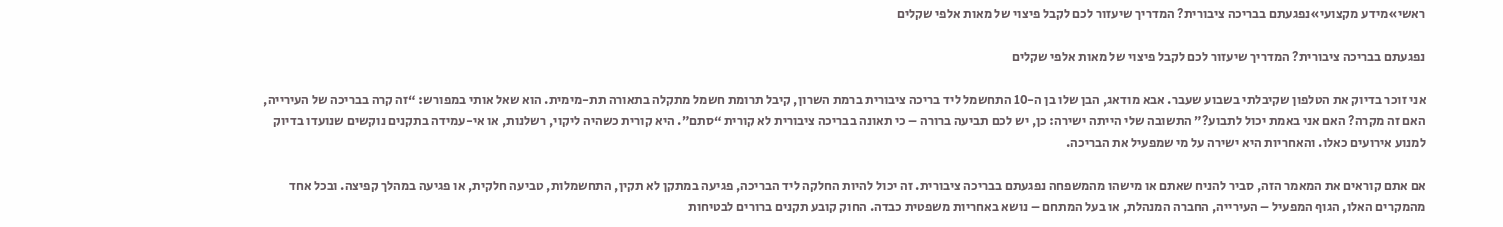ראשי»מידע מקצועי»נפגעתם בבריכה ציבורית? המדריך שיעזור לכם לקבל פיצוי של מאות אלפי שקלים

נפגעתם בבריכה ציבורית? המדריך שיעזור לכם לקבל פיצוי של מאות אלפי שקלים

אני זוכר בדיוק את הטלפון שקיבלתי בשבוע שעבר. אבא מודאג, הבן שלו בן ה-10 התחשמל ליד בריכה ציבורית ברמת השרון, קיבל תרומת חשמל מתקלה בתאורה תת-מימית. הוא שאל אותי במפורש: “זה קרה בבריכה של העירייה, האם זה מקרה? האם אני באמת יכול לתבוע?” התשובה שלי הייתה ישירה: כן, יש לכם תביעה ברורה – כי תאונה בבריכה ציבורית לא קורית “סתם”. היא קורית כשהיה ליקוי, רשלנות, או אי-עמידה בתקנים נוקשים שנועדו בדיוק למנוע אירועים כאלו. והאחריות היא ישירה על מי שמפעיל את הבריכה.

אם אתם קוראים את המאמר הזה, סביר להניח שאתם או מישהו מהמשפחה נפגעתם בבריכה ציבורית. זה יכול להיות החלקה ליד הבריכה, פגיעה במתקן לא תקין, התחשמלות, טביעה חלקית, או פגיעה במהלך קפיצה. ובכל אחד מהמקרים האלו, הגוף המפעיל – העירייה, החברה המנהלת, או בעל המתחם – נושא באחריות משפטית כבדה. החוק קובע תקנים ברורים לבטיחות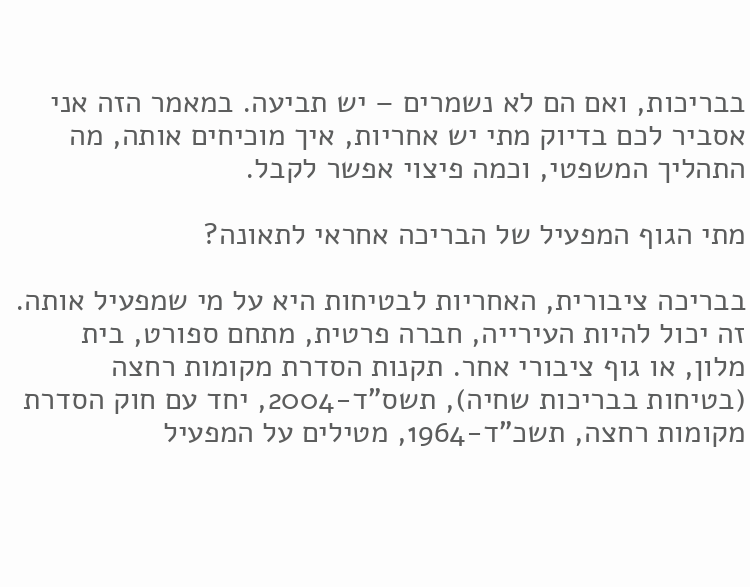בבריכות, ואם הם לא נשמרים – יש תביעה. במאמר הזה אני אסביר לכם בדיוק מתי יש אחריות, איך מוכיחים אותה, מה התהליך המשפטי, וכמה פיצוי אפשר לקבל.

מתי הגוף המפעיל של הבריכה אחראי לתאונה?

בבריכה ציבורית, האחריות לבטיחות היא על מי שמפעיל אותה. זה יכול להיות העירייה, חברה פרטית, מתחם ספורט, בית מלון, או גוף ציבורי אחר. תקנות הסדרת מקומות רחצה (בטיחות בבריכות שחיה), תשס"ד-2004, יחד עם חוק הסדרת מקומות רחצה, תשכ"ד-1964, מטילים על המפעיל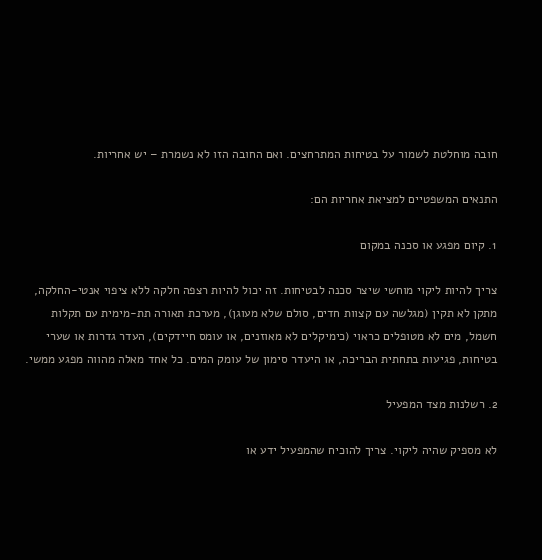חובה מוחלטת לשמור על בטיחות המתרחצים. ואם החובה הזו לא נשמרת – יש אחריות.

התנאים המשפטיים למציאת אחריות הם:

1. קיום מפגע או סכנה במקום

צריך להיות ליקוי מוחשי שיצר סכנה לבטיחות. זה יכול להיות רצפה חלקה ללא ציפוי אנטי-החלקה, מתקן לא תקין (מגלשה עם קצוות חדים, סולם שלא מעוגן), מערכת תאורה תת-מימית עם תקלות חשמל, מים לא מטופלים כראוי (כימיקלים לא מאוזנים, או עומס חיידקים), העדר גדרות או שערי בטיחות, פגיעות בתחתית הבריכה, או היעדר סימון של עומק המים. כל אחד מאלה מהווה מפגע ממשי.

2. רשלנות מצד המפעיל

לא מספיק שהיה ליקוי. צריך להוכיח שהמפעיל ידע או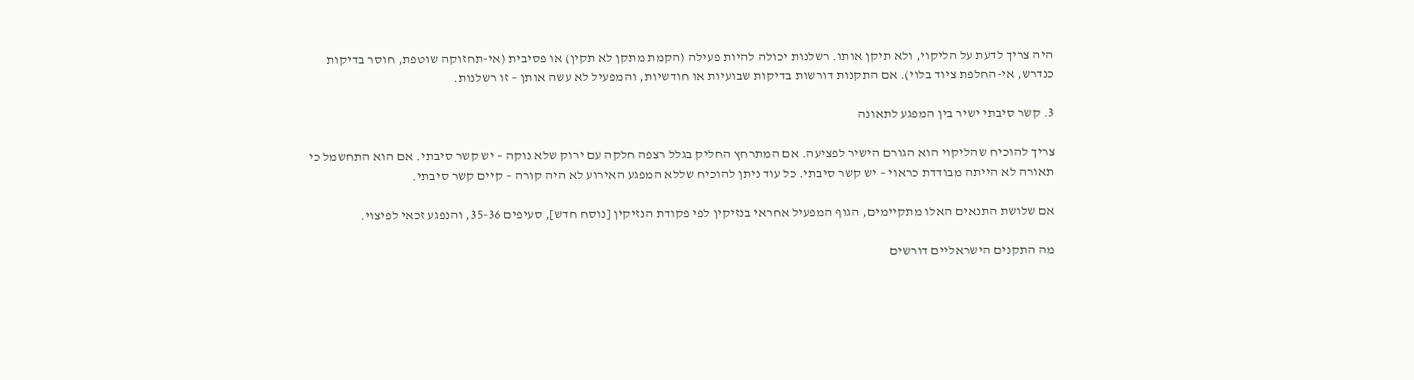היה צריך לדעת על הליקוי, ולא תיקן אותו. רשלנות יכולה להיות פעילה (הקמת מתקן לא תקין) או פסיבית (אי-תחזוקה שוטפת, חוסר בדיקות כנדרש, אי-החלפת ציוד בלוי). אם התקנות דורשות בדיקות שבועיות או חודשיות, והמפעיל לא עשה אותן – זו רשלנות.

3. קשר סיבתי ישיר בין המפגע לתאונה

צריך להוכיח שהליקוי הוא הגורם הישיר לפציעה. אם המתרחץ החליק בגלל רצפה חלקה עם ירוק שלא נוקה – יש קשר סיבתי. אם הוא התחשמל כי תאורה לא הייתה מבודדת כראוי – יש קשר סיבתי. כל עוד ניתן להוכיח שללא המפגע האירוע לא היה קורה – קיים קשר סיבתי.

אם שלושת התנאים האלו מתקיימים, הגוף המפעיל אחראי בנזיקין לפי פקודת הנזיקין [נוסח חדש], סעיפים 35-36, והנפגע זכאי לפיצוי.

מה התקנים הישראליים דורשים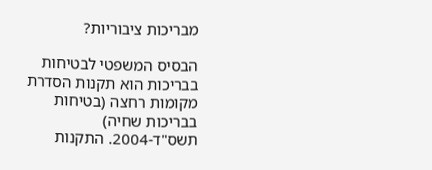מבריכות ציבוריות?

הבסיס המשפטי לבטיחות בבריכות הוא תקנות הסדרת מקומות רחצה (בטיחות בבריכות שחיה) תשס"ד-2004. התקנות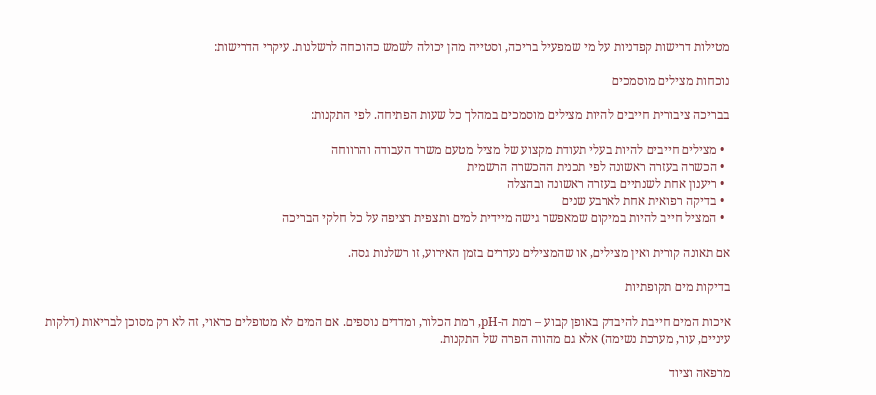מטילות דרישות קפדניות על מי שמפעיל בריכה, וסטייה מהן יכולה לשמש כהוכחה לרשלנות. עיקרי הדרישות:

נוכחות מצילים מוסמכים

בבריכה ציבורית חייבים להיות מצילים מוסמכים במהלך כל שעות הפתיחה. לפי התקנות:

  • מצילים חייבים להיות בעלי תעודת מקצוע של מציל מטעם משרד העבודה והרווחה
  • הכשרה בעזרה ראשונה לפי תכנית ההכשרה הרשמית
  • ריענון אחת לשנתיים בעזרה ראשונה ובהצלה
  • בדיקה רפואית אחת לארבע שנים
  • המציל חייב להיות במיקום שמאפשר גישה מיידית למים ותצפית רציפה על כל חלקי הבריכה

אם תאונה קורית ואין מצילים, או שהמצילים נעדרים בזמן האירוע, זו רשלנות גסה.

בדיקות מים תקופתיות

איכות המים חייבת להיבדק באופן קבוע – רמת ה-pH, רמת הכלור, ומדדים נוספים. אם המים לא מטופלים כראוי, זה לא רק מסוכן לבריאות (דלקות עיניים, עור, מערכת נשימה) אלא גם מהווה הפרה של התקנות.

מרפאה וציוד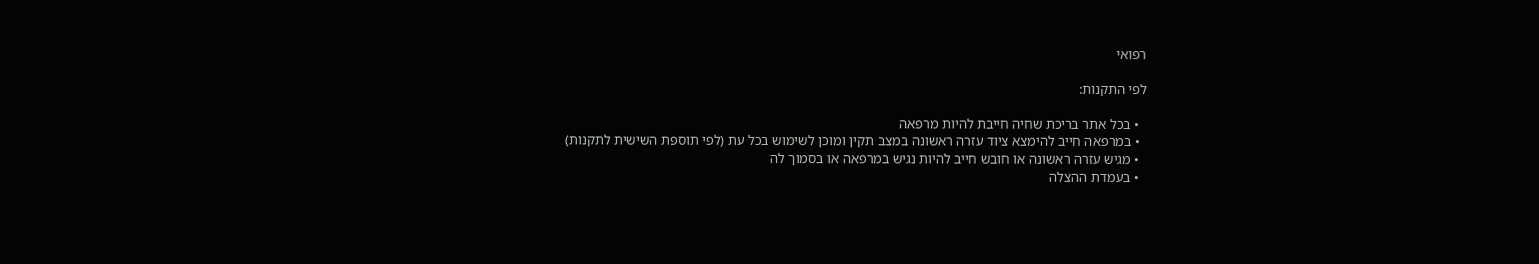רפואי

לפי התקנות:

  • בכל אתר בריכת שחיה חייבת להיות מרפאה
  • במרפאה חייב להימצא ציוד עזרה ראשונה במצב תקין ומוכן לשימוש בכל עת (לפי תוספת השישית לתקנות)
  • מגיש עזרה ראשונה או חובש חייב להיות נגיש במרפאה או בסמוך לה
  • בעמדת ההצלה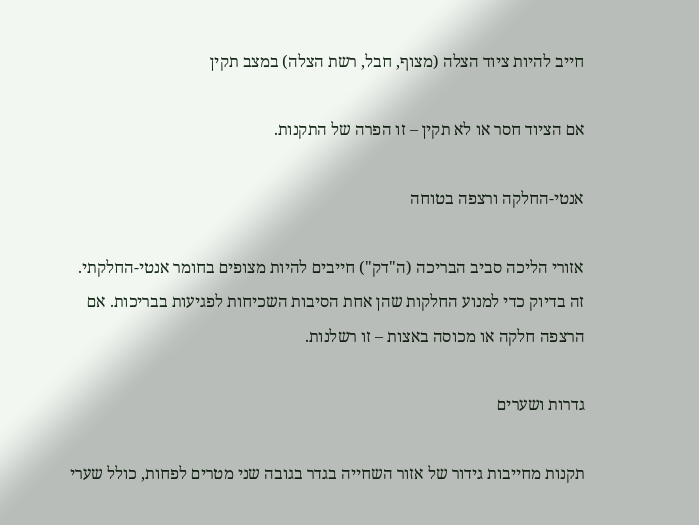חייב להיות ציוד הצלה (מצוף, חבל, רשת הצלה) במצב תקין

אם הציוד חסר או לא תקין – זו הפרה של התקנות.

אנטי-החלקה ורצפה בטוחה

אזורי הליכה סביב הבריכה (ה"דק") חייבים להיות מצופים בחומר אנטי-החלקתי. זה בדיוק כדי למנוע החלקות שהן אחת הסיבות השכיחות לפגיעות בבריכות. אם הרצפה חלקה או מכוסה באצות – זו רשלנות.

גדרות ושערים

תקנות מחייבות גידור של אזור השחייה בגדר בגובה שני מטרים לפחות, כולל שערי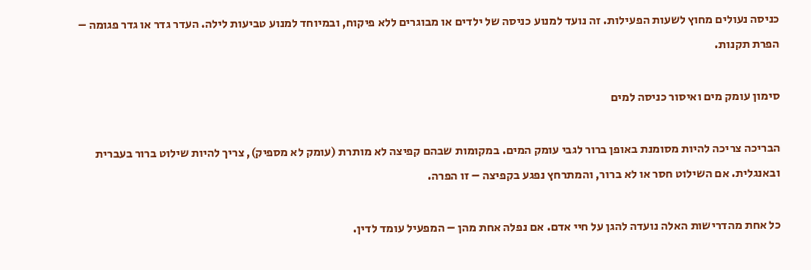כניסה נעולים מחוץ לשעות הפעילות. זה נועד למנוע כניסה של ילדים או מבוגרים ללא פיקוח, ובמיוחד למנוע טביעות לילה. העדר גדר או גדר פגומה – הפרת תקנות.

סימון עומק מים ואיסור כניסה למים

הבריכה צריכה להיות מסומנת באופן ברור לגבי עומק המים. במקומות שבהם קפיצה לא מותרת (עומק לא מספיק), צריך להיות שילוט ברור בעברית ובאנגלית. אם השילוט חסר או לא ברור, והמתרחץ נפגע בקפיצה – זו הפרה.

כל אחת מהדרישות האלה נועדה להגן על חיי אדם. אם נפלה אחת מהן – המפעיל עומד לדין.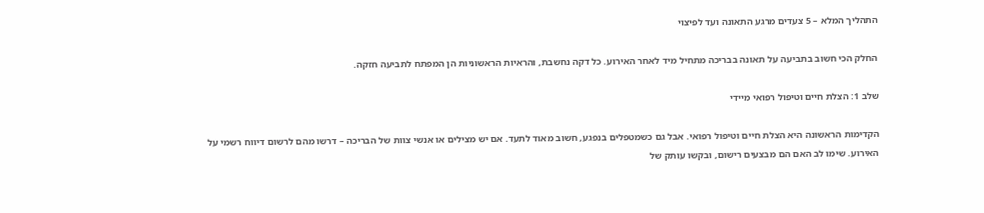התהליך המלא – 5 צעדים מרגע התאונה ועד לפיצוי

החלק הכי חשוב בתביעה על תאונה בבריכה מתחיל מיד לאחר האירוע. כל דקה נחשבת, והראיות הראשוניות הן המפתח לתביעה חזקה.

שלב 1: הצלת חיים וטיפול רפואי מיידי

הקדימות הראשונה היא הצלת חיים וטיפול רפואי. אבל גם כשמטפלים בנפגע, חשוב מאוד לתעד. אם יש מצילים או אנשי צוות של הבריכה – דרשו מהם לרשום דיווח רשמי על האירוע. שימו לב האם הם מבצעים רישום, ובקשו עותק של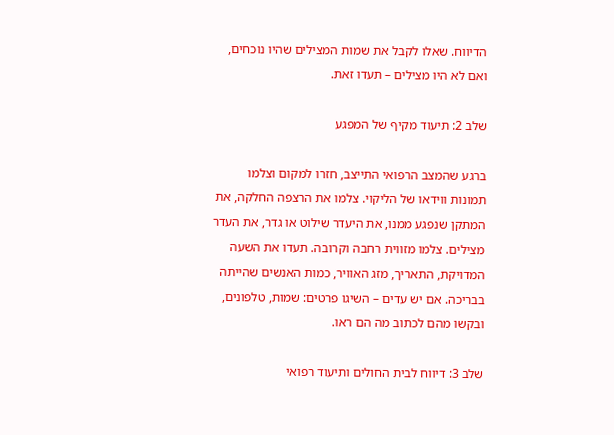הדיווח. שאלו לקבל את שמות המצילים שהיו נוכחים, ואם לא היו מצילים – תעדו זאת.

שלב 2: תיעוד מקיף של המפגע

ברגע שהמצב הרפואי התייצב, חזרו למקום וצלמו תמונות ווידאו של הליקוי. צלמו את הרצפה החלקה, את המתקן שנפגע ממנו, את היעדר שילוט או גדר, את העדר מצילים. צלמו מזווית רחבה וקרובה. תעדו את השעה המדויקת, התאריך, מזג האוויר, כמות האנשים שהייתה בבריכה. אם יש עדים – השיגו פרטים: שמות, טלפונים, ובקשו מהם לכתוב מה הם ראו.

שלב 3: דיווח לבית החולים ותיעוד רפואי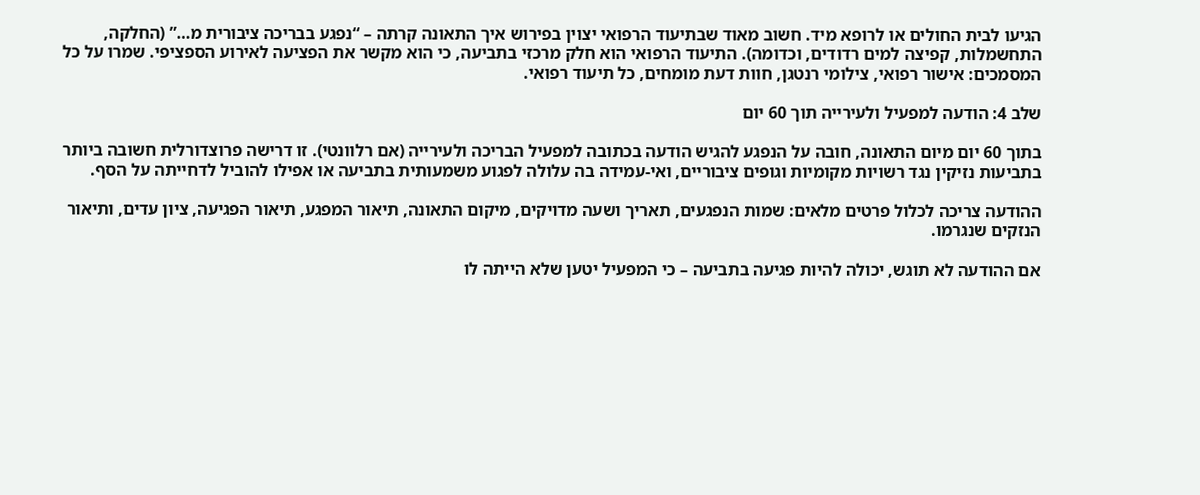הגיעו לבית החולים או לרופא מיד. חשוב מאוד שבתיעוד הרפואי יצוין בפירוש איך התאונה קרתה – “נפגע בבריכה ציבורית מ…” (החלקה, התחשמלות, קפיצה למים רדודים, וכדומה). התיעוד הרפואי הוא חלק מרכזי בתביעה, כי הוא מקשר את הפציעה לאירוע הספציפי. שמרו על כל המסמכים: אישור רפואי, צילומי רנטגן, חוות דעת מומחים, כל תיעוד רפואי.

שלב 4: הודעה למפעיל ולעירייה תוך 60 יום

בתוך 60 יום מיום התאונה, חובה על הנפגע להגיש הודעה בכתובה למפעיל הבריכה ולעירייה (אם רלוונטי). זו דרישה פרוצדורלית חשובה ביותר בתביעות נזיקין נגד רשויות מקומיות וגופים ציבוריים, ואי-עמידה בה עלולה לפגוע משמעותית בתביעה או אפילו להוביל לדחייתה על הסף.

ההודעה צריכה לכלול פרטים מלאים: שמות הנפגעים, תאריך ושעה מדויקים, מיקום התאונה, תיאור המפגע, תיאור הפגיעה, ציון עדים, ותיאור הנזקים שנגרמו.

אם ההודעה לא תוגש, יכולה להיות פגיעה בתביעה – כי המפעיל יטען שלא הייתה לו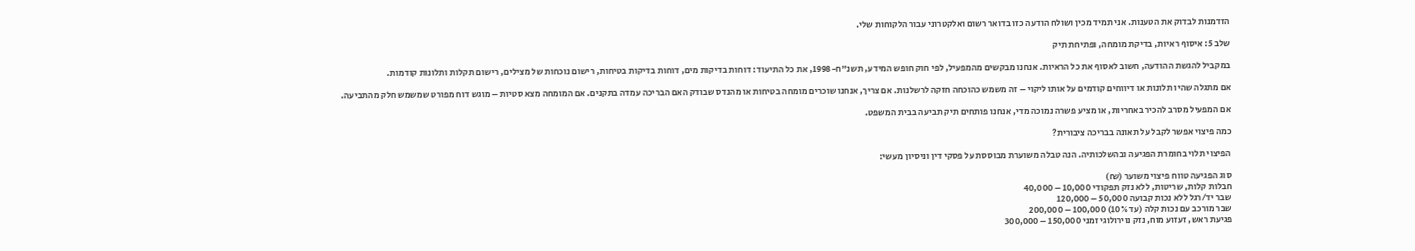הזדמנות לבדוק את הטענות. אני תמיד מכין ושולח הודעה כזו בדואר רשום ואלקטרוני עבור הלקוחות שלי.

שלב 5: איסוף ראיות, בדיקת מומחה, ופתיחת תיק

במקביל להגשת ההודעה, חשוב לאסוף את כל הראיות. אנחנו מבקשים מהמפעיל, לפי חוק חופש המידע, תשנ"ח-1998, את כל התיעוד: דוחות בדיקות מים, דוחות בדיקות בטיחות, רישום נוכחות של מצילים, רישום תקלות ותלונות קודמות.

אם מתגלה שהיו תלונות או דיווחים קודמים על אותו ליקוי – זה משמש כהוכחה חזקה לרשלנות. אם צריך, אנחנו שוכרים מומחה בטיחות או מהנדס שבודק האם הבריכה עמדה בתקנים. אם המומחה מצא סטיות – מוגש דוח מפורט שמשמש חלק מהתביעה.

אם המפעיל מסרב להכיר באחריות, או מציע פשרה נמוכה מדי, אנחנו פותחים תיק תביעה בבית המשפט.

כמה פיצוי אפשר לקבל על תאונה בבריכה ציבורית?

הפיצוי תלוי בחומרת הפגיעה ובהשלכותיה. הנה טבלה משוערת מבוססת על פסקי דין וניסיון מעשי:

סוג הפגיעה טווח פיצוי משוער (₪)
חבלות קלות, שריטות, ללא נזק תפקודי 10,000 – 40,000
שבר יד/רגל ללא נכות קבועה 50,000 – 120,000
שבר מורכב עם נכות קלה (עד 10%) 100,000 – 200,000
פגיעת ראש, זעזוע מוח, נזק נוירולוגי זמני 150,000 – 300,000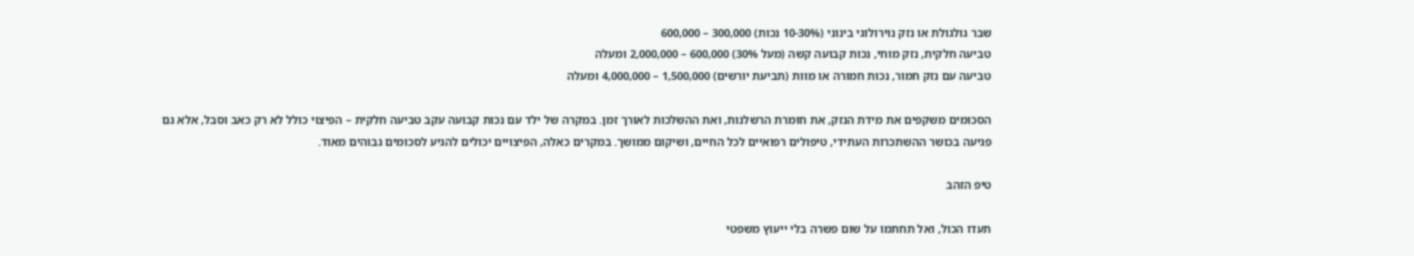שבר גולגולת או נזק נוירולוגי בינוני (10-30% נכות) 300,000 – 600,000
טביעה חלקית, נזק מוחי, נכות קבועה קשה (מעל 30%) 600,000 – 2,000,000 ומעלה
טביעה עם נזק חמור, נכות חמורה או מוות (תביעת יורשים) 1,500,000 – 4,000,000 ומעלה

הסכומים משקפים את מידת הנזק, את חומרת הרשלנות, ואת ההשלכות לאורך זמן. במקרה של ילד עם נכות קבועה עקב טביעה חלקית – הפיצוי כולל לא רק כאב וסבל, אלא גם פגיעה בכושר ההשתכרות העתידי, טיפולים רפואיים לכל החיים, ושיקום ממושך. במקרים כאלה, הפיצויים יכולים להגיע לסכומים גבוהים מאוד.

טיפ הזהב

תעדו הכול, ואל תחתמו על שום פשרה בלי ייעוץ משפטי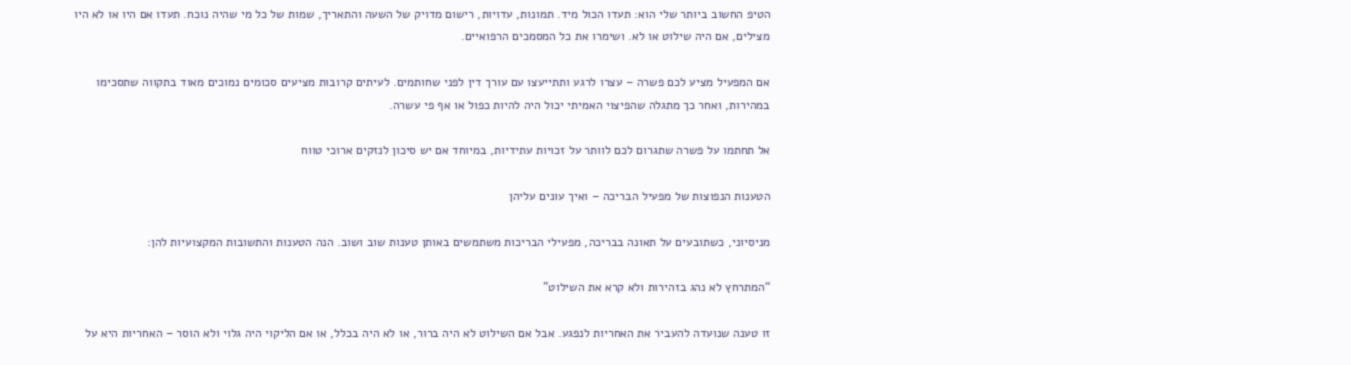הטיפ החשוב ביותר שלי הוא: תעדו הכול מיד. תמונות, עדויות, רישום מדויק של השעה והתאריך, שמות של כל מי שהיה נוכח. תעדו אם היו או לא היו מצילים, אם היה שילוט או לא. ושימרו את כל המסמכים הרפואיים.

אם המפעיל מציע לכם פשרה – עצרו לרגע ותתייעצו עם עורך דין לפני שחותמים. לעיתים קרובות מציעים סכומים נמוכים מאוד בתקווה שתסכימו במהירות, ואחר כך מתגלה שהפיצוי האמיתי יכול היה להיות כפול או אף פי עשרה.

אל תחתמו על פשרה שתגרום לכם לוותר על זכויות עתידיות, במיוחד אם יש סיכון לנזקים ארוכי טווח

הטענות הנפוצות של מפעיל הבריכה – ואיך עונים עליהן

מניסיוני, כשתובעים על תאונה בבריכה, מפעילי הבריכות משתמשים באותן טענות שוב ושוב. הנה הטענות והתשובות המקצועיות להן:

“המתרחץ לא נהג בזהירות ולא קרא את השילוט”

זו טענה שנועדה להעביר את האחריות לנפגע. אבל אם השילוט לא היה ברור, או לא היה בכלל, או אם הליקוי היה גלוי ולא הוסר – האחריות היא על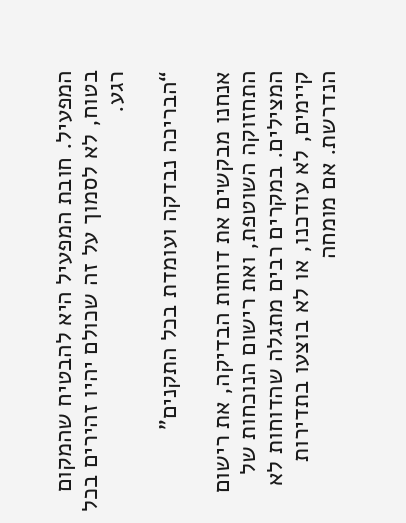המפעיל. חובת המפעיל היא להבטיח שהמקום בטוח, לא לסמוך על זה שכולם יהיו זהירים בכל רגע.

“הבריכה נבדקה ועומדת בכל התקנים”

אנחנו מבקשים את דוחות הבדיקה, את רישום התחזוקה השוטפת, ואת רישום הנוכחות של המצילים. במקרים רבים מתגלה שהדוחות לא קיימים, לא עודכנו, או לא בוצעו בתדירות הנדרשת. אם מומחה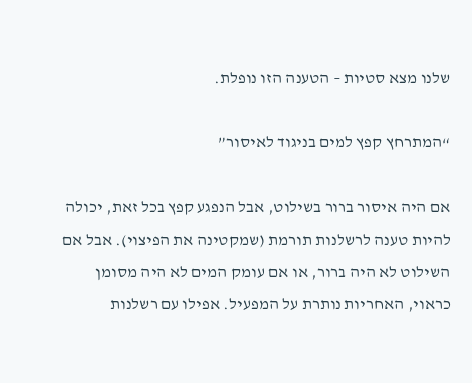שלנו מצא סטיות – הטענה הזו נופלת.

“המתרחץ קפץ למים בניגוד לאיסור”

אם היה איסור ברור בשילוט, אבל הנפגע קפץ בכל זאת, יכולה להיות טענה לרשלנות תורמת (שמקטינה את הפיצוי). אבל אם השילוט לא היה ברור, או אם עומק המים לא היה מסומן כראוי, האחריות נותרת על המפעיל. אפילו עם רשלנות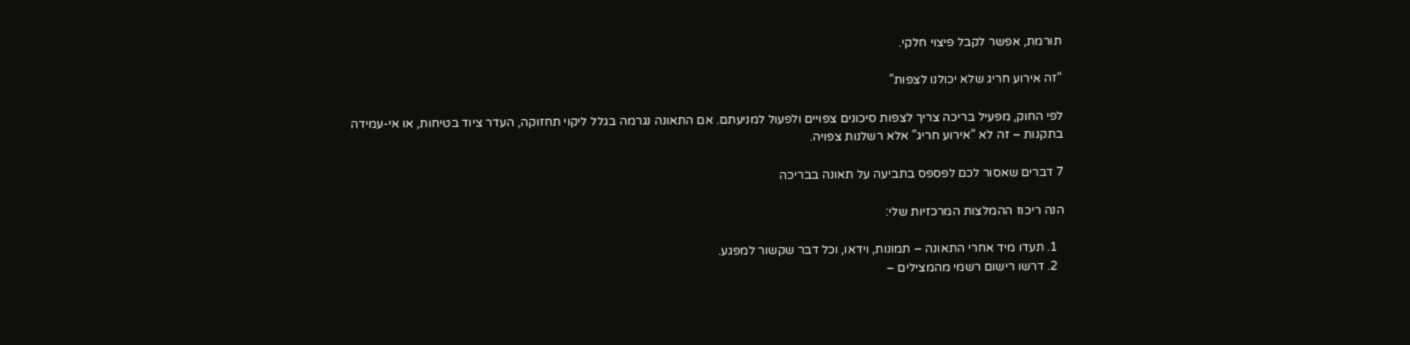תורמת, אפשר לקבל פיצוי חלקי.

“זה אירוע חריג שלא יכולנו לצפות”

לפי החוק, מפעיל בריכה צריך לצפות סיכונים צפויים ולפעול למניעתם. אם התאונה נגרמה בגלל ליקוי תחזוקה, העדר ציוד בטיחות, או אי-עמידה בתקנות – זה לא “אירוע חריג” אלא רשלנות צפויה.

7 דברים שאסור לכם לפספס בתביעה על תאונה בבריכה

הנה ריכוז ההמלצות המרכזיות שלי:

  1. תעדו מיד אחרי התאונה – תמונות, וידאו, וכל דבר שקשור למפגע.
  2. דרשו רישום רשמי מהמצילים –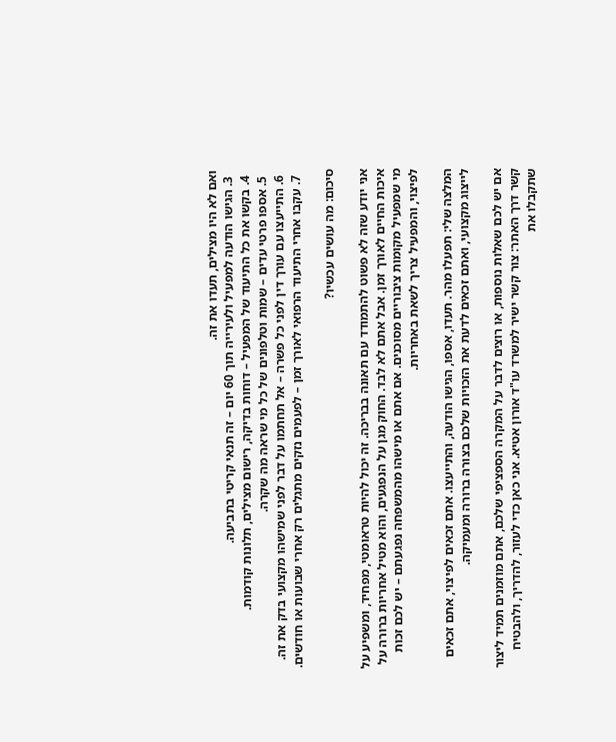ואם לא היו מצילים, תעדו את זה.
  3. הגישו הודעה למפעיל ולעירייה תוך 60 יום – זה תנאי קריטי בתביעה.
  4. בקשו את כל התיעוד של המפעיל – דוחות בדיקה, רישום מצילים, תלונות קודמות.
  5. אספו פרטי עדים – שמות וטלפונים של כל מי שראה מה שקרה.
  6. התייעצו עם עורך דין לפני כל פשרה – אל תחתמו על דבר לפני שמישהו מקצועי בדק את זה.
  7. עקבו אחרי התיעוד הרפואי לאורך זמן – לפעמים נזקים מתגלים רק אחרי שבועות או חודשים.

סיכום: מה עושים עכשיו?

אני יודע שזה לא פשוט להתמודד עם תאונה בבריכה. זה יכול להיות טראומטי, מפחיד, ומשפיע על איכות החיים לאורך זמן. אבל אתם לא לבד. החוק מגן על הנפגעים, והוא מטיל אחריות ברורה על מי שמפעיל מקומות ציבוריים מסוכנים. אם אתם או מישהו מהמשפחה נפגעתם – יש לכם זכות לפיצוי, והמפעיל צריך לשאת באחריות.

המלצה שלי: תפעלו מהר. תעדו, אספו, הגישו הודעה, והתייעצו. אתם זכאים לפיצוי, אתם זכאים לייצוג מקצועי, ואתם זכאים לדעת את הזכויות שלכם בצורה ברורה ומעמיקה.

אם יש לכם שאלות נוספות, או רוצים לדבר על המקרה הספציפי שלכם, אתם מוזמנים תמיד ליצור קשר דרך האתר: צור קשר ישיר למשרד עו"ד אורון אטיא. אני כאן כדי לעזור, להדריך, ולהבטיח שתקבלו את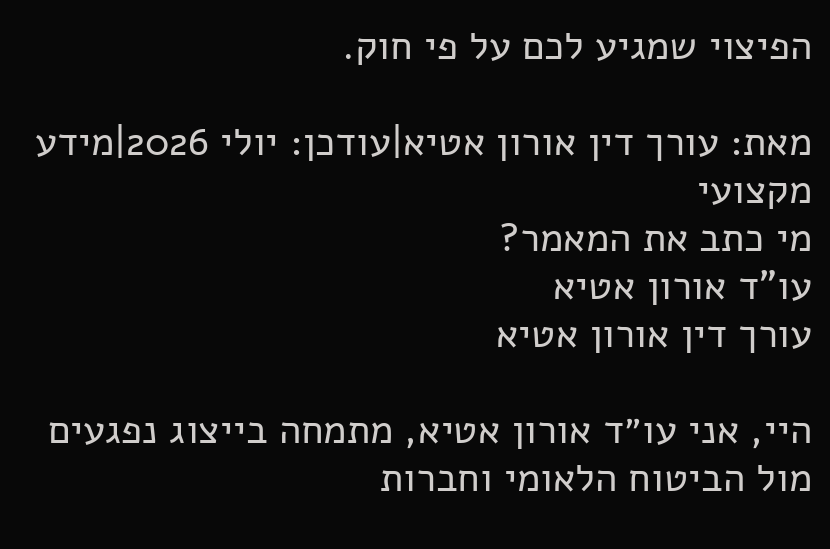הפיצוי שמגיע לכם על פי חוק.

מאת: עורך דין אורון אטיא|עודכן: יולי 2026|מידע מקצועי
מי כתב את המאמר?
עו"ד אורון אטיא
עורך דין אורון אטיא

היי, אני עו״ד אורון אטיא, מתמחה בייצוג נפגעים מול הביטוח הלאומי וחברות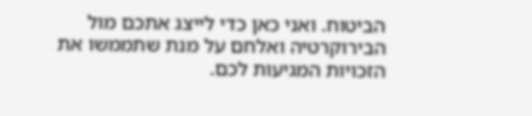הביטוח. ואני כאן כדי לייצג אתכם מול הבירוקרטיה ואלחם על מנת שתממשו את הזכויות המגיעות לכם.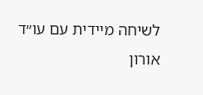לשיחה מיידית עם עו״ד אורון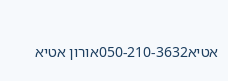אטיא050-210-3632אורון אטיא